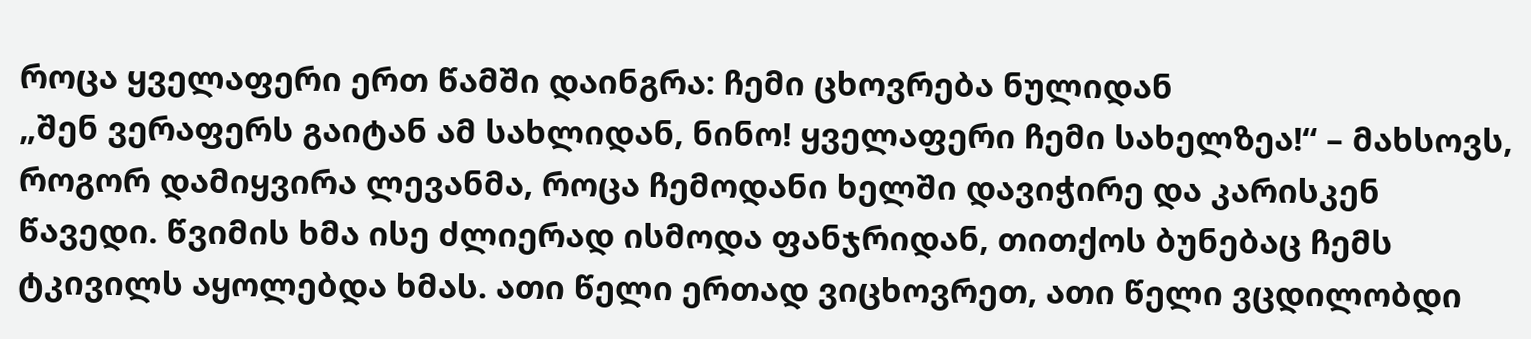როცა ყველაფერი ერთ წამში დაინგრა: ჩემი ცხოვრება ნულიდან
„შენ ვერაფერს გაიტან ამ სახლიდან, ნინო! ყველაფერი ჩემი სახელზეა!“ – მახსოვს, როგორ დამიყვირა ლევანმა, როცა ჩემოდანი ხელში დავიჭირე და კარისკენ წავედი. წვიმის ხმა ისე ძლიერად ისმოდა ფანჯრიდან, თითქოს ბუნებაც ჩემს ტკივილს აყოლებდა ხმას. ათი წელი ერთად ვიცხოვრეთ, ათი წელი ვცდილობდი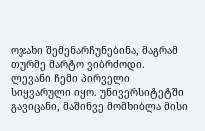ოჯახი შემენარჩუნებინა, მაგრამ თურმე მარტო ვიბრძოდი.
ლევანი ჩემი პირველი სიყვარული იყო. უნივერსიტეტში გავიცანი, მაშინვე მომხიბლა მისი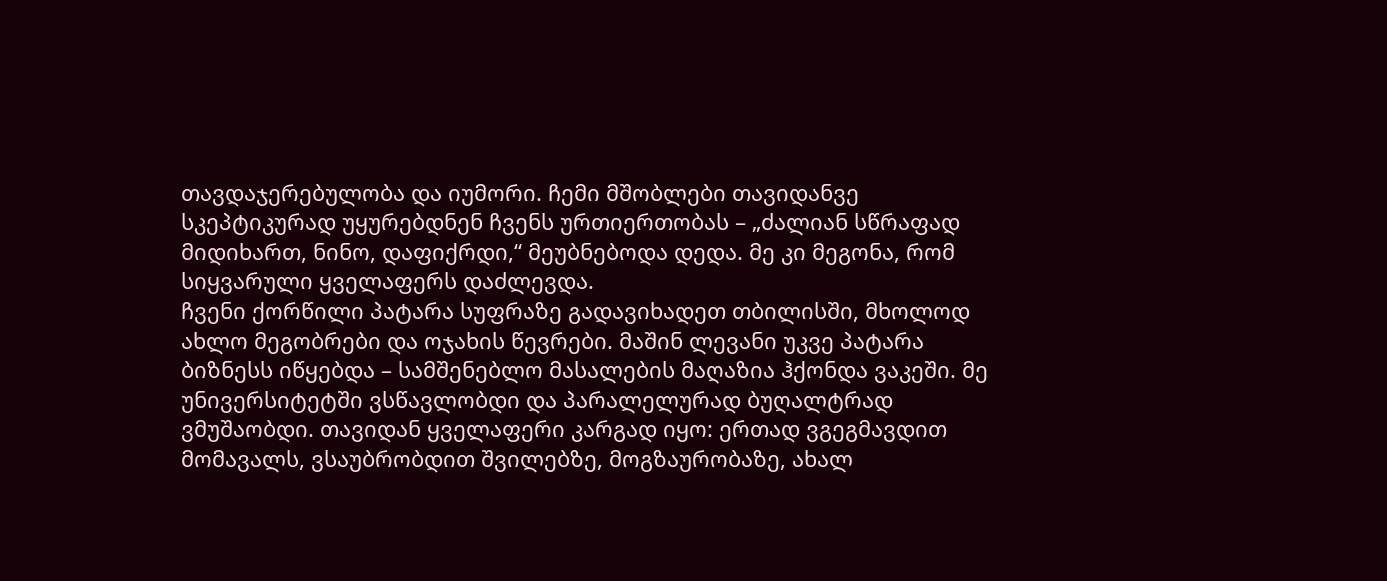თავდაჯერებულობა და იუმორი. ჩემი მშობლები თავიდანვე სკეპტიკურად უყურებდნენ ჩვენს ურთიერთობას – „ძალიან სწრაფად მიდიხართ, ნინო, დაფიქრდი,“ მეუბნებოდა დედა. მე კი მეგონა, რომ სიყვარული ყველაფერს დაძლევდა.
ჩვენი ქორწილი პატარა სუფრაზე გადავიხადეთ თბილისში, მხოლოდ ახლო მეგობრები და ოჯახის წევრები. მაშინ ლევანი უკვე პატარა ბიზნესს იწყებდა – სამშენებლო მასალების მაღაზია ჰქონდა ვაკეში. მე უნივერსიტეტში ვსწავლობდი და პარალელურად ბუღალტრად ვმუშაობდი. თავიდან ყველაფერი კარგად იყო: ერთად ვგეგმავდით მომავალს, ვსაუბრობდით შვილებზე, მოგზაურობაზე, ახალ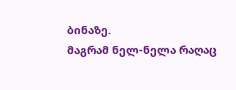ბინაზე.
მაგრამ ნელ-ნელა რაღაც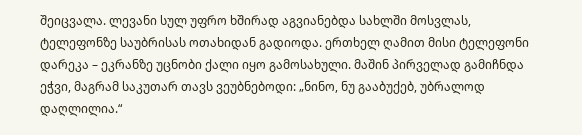შეიცვალა. ლევანი სულ უფრო ხშირად აგვიანებდა სახლში მოსვლას, ტელეფონზე საუბრისას ოთახიდან გადიოდა. ერთხელ ღამით მისი ტელეფონი დარეკა – ეკრანზე უცნობი ქალი იყო გამოსახული. მაშინ პირველად გამიჩნდა ეჭვი, მაგრამ საკუთარ თავს ვეუბნებოდი: „ნინო, ნუ გააბუქებ, უბრალოდ დაღლილია.“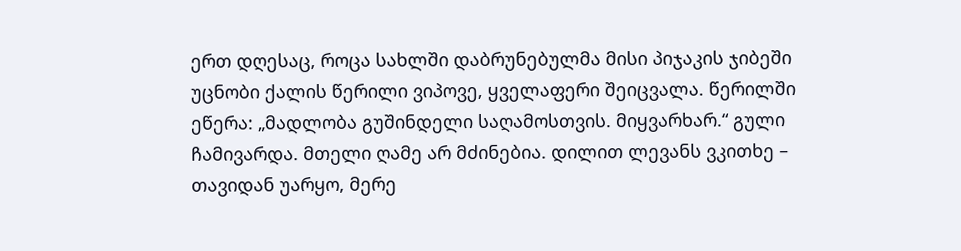ერთ დღესაც, როცა სახლში დაბრუნებულმა მისი პიჯაკის ჯიბეში უცნობი ქალის წერილი ვიპოვე, ყველაფერი შეიცვალა. წერილში ეწერა: „მადლობა გუშინდელი საღამოსთვის. მიყვარხარ.“ გული ჩამივარდა. მთელი ღამე არ მძინებია. დილით ლევანს ვკითხე – თავიდან უარყო, მერე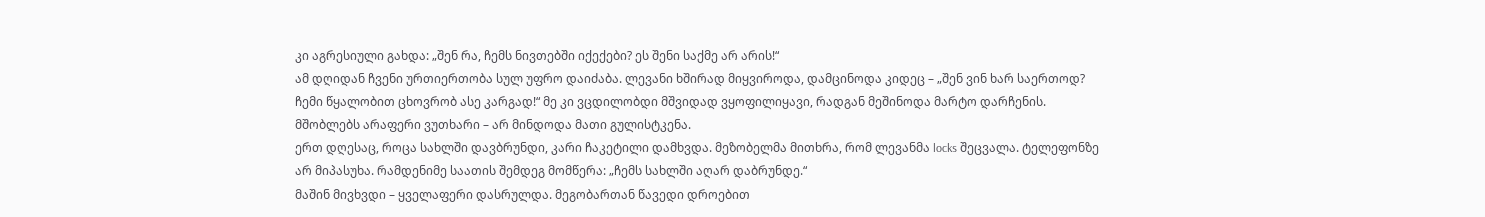კი აგრესიული გახდა: „შენ რა, ჩემს ნივთებში იქექები? ეს შენი საქმე არ არის!“
ამ დღიდან ჩვენი ურთიერთობა სულ უფრო დაიძაბა. ლევანი ხშირად მიყვიროდა, დამცინოდა კიდეც – „შენ ვინ ხარ საერთოდ? ჩემი წყალობით ცხოვრობ ასე კარგად!“ მე კი ვცდილობდი მშვიდად ვყოფილიყავი, რადგან მეშინოდა მარტო დარჩენის. მშობლებს არაფერი ვუთხარი – არ მინდოდა მათი გულისტკენა.
ერთ დღესაც, როცა სახლში დავბრუნდი, კარი ჩაკეტილი დამხვდა. მეზობელმა მითხრა, რომ ლევანმა locks შეცვალა. ტელეფონზე არ მიპასუხა. რამდენიმე საათის შემდეგ მომწერა: „ჩემს სახლში აღარ დაბრუნდე.“
მაშინ მივხვდი – ყველაფერი დასრულდა. მეგობართან წავედი დროებით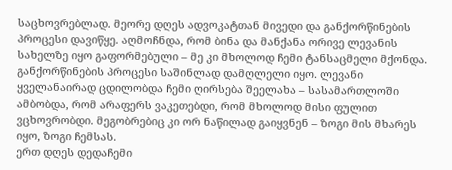საცხოვრებლად. მეორე დღეს ადვოკატთან მივედი და განქორწინების პროცესი დავიწყე. აღმოჩნდა, რომ ბინა და მანქანა ორივე ლევანის სახელზე იყო გაფორმებული – მე კი მხოლოდ ჩემი ტანსაცმელი მქონდა.
განქორწინების პროცესი საშინლად დამღლელი იყო. ლევანი ყველანაირად ცდილობდა ჩემი ღირსება შეელახა – სასამართლოში ამბობდა, რომ არაფერს ვაკეთებდი, რომ მხოლოდ მისი ფულით ვცხოვრობდი. მეგობრებიც კი ორ ნაწილად გაიყვნენ – ზოგი მის მხარეს იყო, ზოგი ჩემსას.
ერთ დღეს დედაჩემი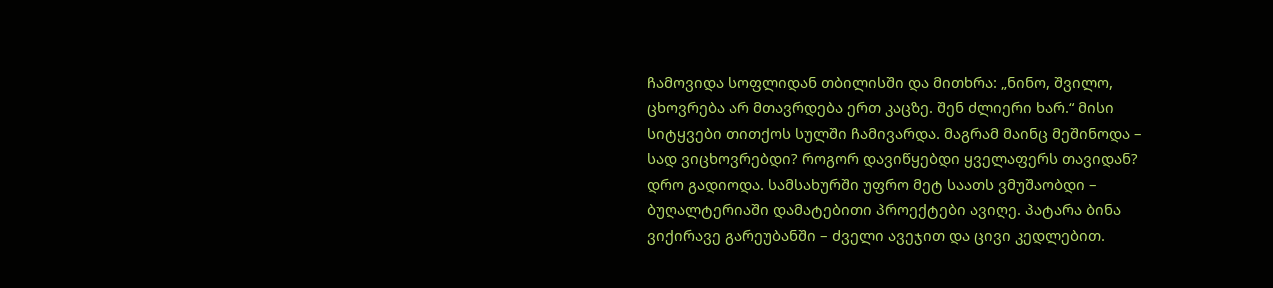ჩამოვიდა სოფლიდან თბილისში და მითხრა: „ნინო, შვილო, ცხოვრება არ მთავრდება ერთ კაცზე. შენ ძლიერი ხარ.“ მისი სიტყვები თითქოს სულში ჩამივარდა. მაგრამ მაინც მეშინოდა – სად ვიცხოვრებდი? როგორ დავიწყებდი ყველაფერს თავიდან?
დრო გადიოდა. სამსახურში უფრო მეტ საათს ვმუშაობდი – ბუღალტერიაში დამატებითი პროექტები ავიღე. პატარა ბინა ვიქირავე გარეუბანში – ძველი ავეჯით და ცივი კედლებით.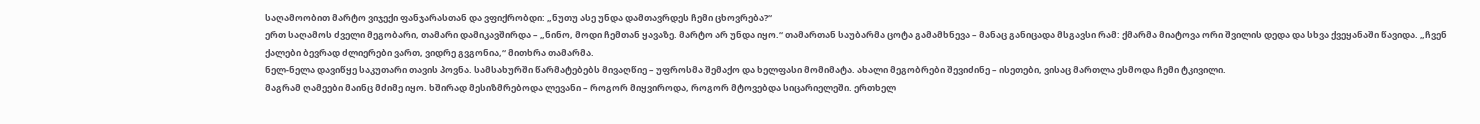საღამოობით მარტო ვიჯექი ფანჯარასთან და ვფიქრობდი: „ნუთუ ასე უნდა დამთავრდეს ჩემი ცხოვრება?“
ერთ საღამოს ძველი მეგობარი, თამარი დამიკავშირდა – „ნინო, მოდი ჩემთან ყავაზე. მარტო არ უნდა იყო.“ თამართან საუბარმა ცოტა გამამხნევა – მანაც განიცადა მსგავსი რამ: ქმარმა მიატოვა ორი შვილის დედა და სხვა ქვეყანაში წავიდა. „ჩვენ ქალები ბევრად ძლიერები ვართ, ვიდრე გვგონია,“ მითხრა თამარმა.
ნელ-ნელა დავიწყე საკუთარი თავის პოვნა. სამსახურში წარმატებებს მივაღწიე – უფროსმა შემაქო და ხელფასი მომიმატა. ახალი მეგობრები შევიძინე – ისეთები, ვისაც მართლა ესმოდა ჩემი ტკივილი.
მაგრამ ღამეები მაინც მძიმე იყო. ხშირად მესიზმრებოდა ლევანი – როგორ მიყვიროდა, როგორ მტოვებდა სიცარიელეში. ერთხელ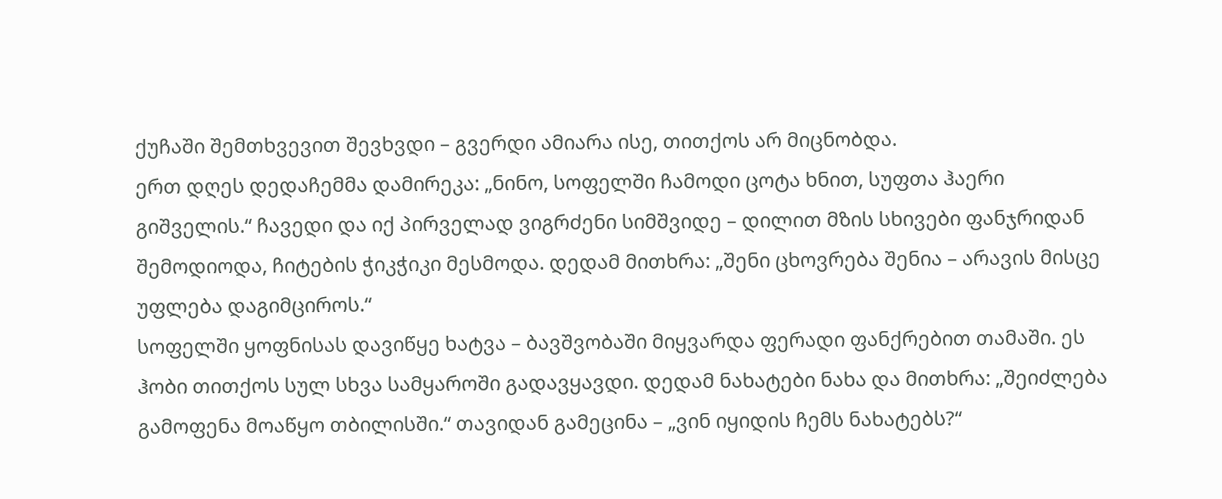ქუჩაში შემთხვევით შევხვდი – გვერდი ამიარა ისე, თითქოს არ მიცნობდა.
ერთ დღეს დედაჩემმა დამირეკა: „ნინო, სოფელში ჩამოდი ცოტა ხნით, სუფთა ჰაერი გიშველის.“ ჩავედი და იქ პირველად ვიგრძენი სიმშვიდე – დილით მზის სხივები ფანჯრიდან შემოდიოდა, ჩიტების ჭიკჭიკი მესმოდა. დედამ მითხრა: „შენი ცხოვრება შენია – არავის მისცე უფლება დაგიმციროს.“
სოფელში ყოფნისას დავიწყე ხატვა – ბავშვობაში მიყვარდა ფერადი ფანქრებით თამაში. ეს ჰობი თითქოს სულ სხვა სამყაროში გადავყავდი. დედამ ნახატები ნახა და მითხრა: „შეიძლება გამოფენა მოაწყო თბილისში.“ თავიდან გამეცინა – „ვინ იყიდის ჩემს ნახატებს?“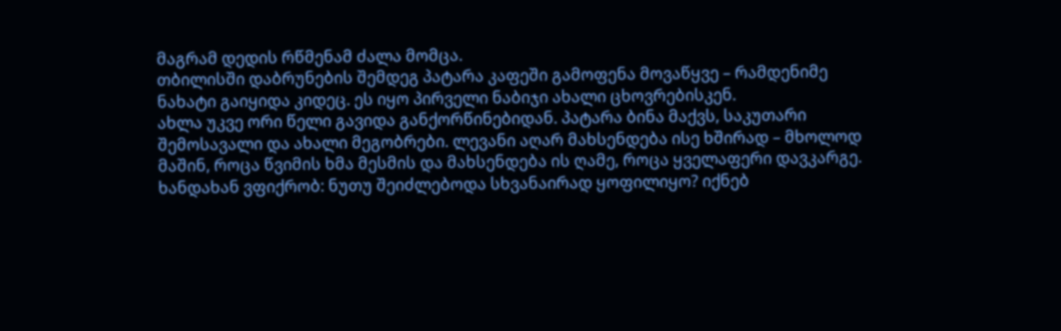მაგრამ დედის რწმენამ ძალა მომცა.
თბილისში დაბრუნების შემდეგ პატარა კაფეში გამოფენა მოვაწყვე – რამდენიმე ნახატი გაიყიდა კიდეც. ეს იყო პირველი ნაბიჯი ახალი ცხოვრებისკენ.
ახლა უკვე ორი წელი გავიდა განქორწინებიდან. პატარა ბინა მაქვს, საკუთარი შემოსავალი და ახალი მეგობრები. ლევანი აღარ მახსენდება ისე ხშირად – მხოლოდ მაშინ, როცა წვიმის ხმა მესმის და მახსენდება ის ღამე, როცა ყველაფერი დავკარგე.
ხანდახან ვფიქრობ: ნუთუ შეიძლებოდა სხვანაირად ყოფილიყო? იქნებ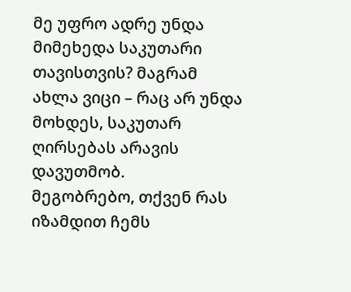მე უფრო ადრე უნდა მიმეხედა საკუთარი თავისთვის? მაგრამ ახლა ვიცი – რაც არ უნდა მოხდეს, საკუთარ ღირსებას არავის დავუთმობ.
მეგობრებო, თქვენ რას იზამდით ჩემს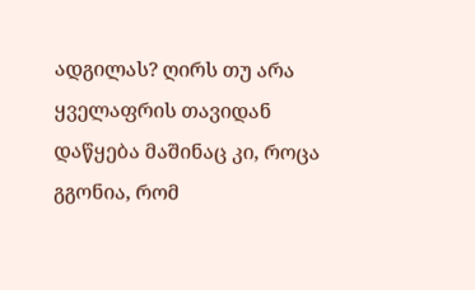ადგილას? ღირს თუ არა ყველაფრის თავიდან დაწყება მაშინაც კი, როცა გგონია, რომ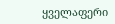ყველაფერი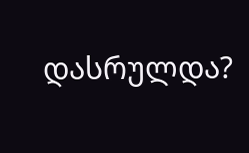დასრულდა?